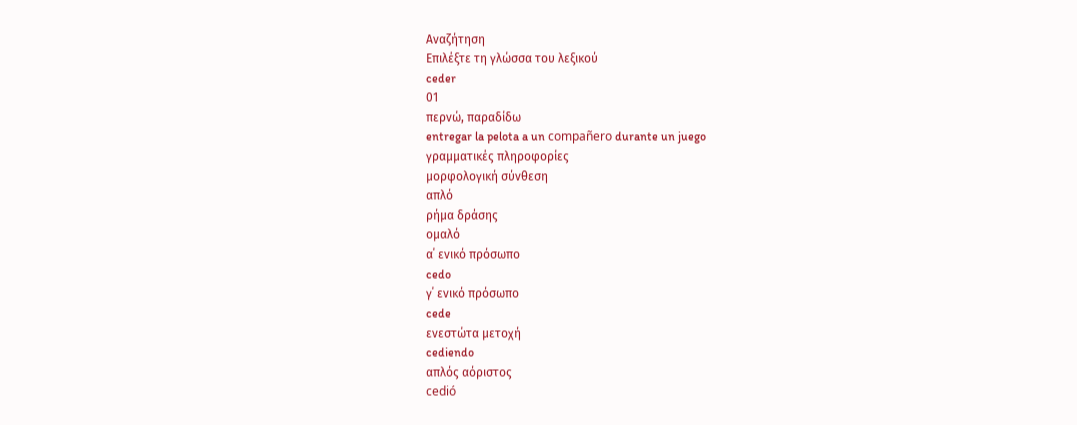Αναζήτηση
Επιλέξτε τη γλώσσα του λεξικού
ceder
01
περνώ, παραδίδω
entregar la pelota a un compañero durante un juego
γραμματικές πληροφορίες
μορφολογική σύνθεση
απλό
ρήμα δράσης
ομαλό
α΄ ενικό πρόσωπο
cedo
γ΄ ενικό πρόσωπο
cede
ενεστώτα μετοχή
cediendo
απλός αόριστος
cedió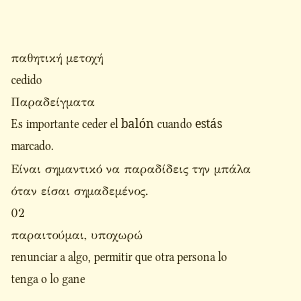παθητική μετοχή
cedido
Παραδείγματα
Es importante ceder el balón cuando estás marcado.
Είναι σημαντικό να παραδίδεις την μπάλα όταν είσαι σημαδεμένος.
02
παραιτούμαι, υποχωρώ
renunciar a algo, permitir que otra persona lo tenga o lo gane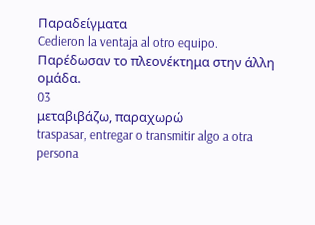Παραδείγματα
Cedieron la ventaja al otro equipo.
Παρέδωσαν το πλεονέκτημα στην άλλη ομάδα.
03
μεταβιβάζω, παραχωρώ
traspasar, entregar o transmitir algo a otra persona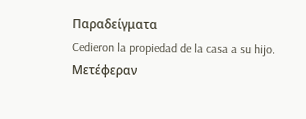Παραδείγματα
Cedieron la propiedad de la casa a su hijo.
Μετέφεραν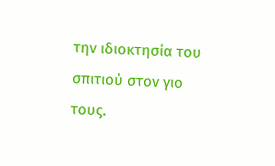την ιδιοκτησία του σπιτιού στον γιο τους.